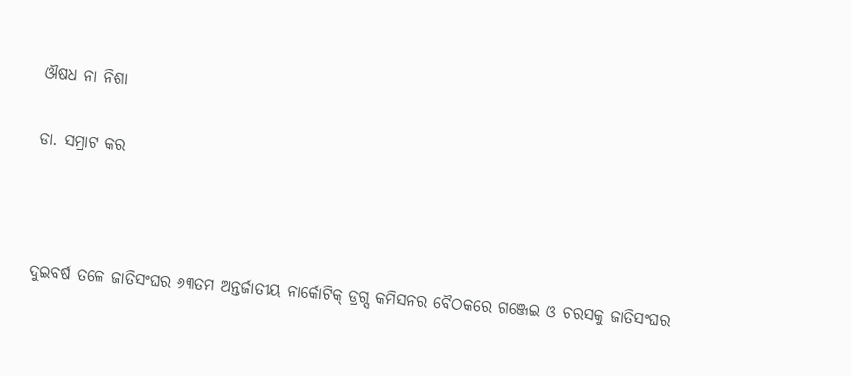ଔଷଧ ନା ନିଶା

ଡା. ସମ୍ରାଟ କର



ଦୁଇବର୍ଷ ତଳେ ଜାତିସଂଘର ୬୩ତମ ଅନ୍ତର୍ଜାତୀୟ ନାର୍କୋଟିକ୍‌ ଡ୍ରଗ୍ସ କମିସନର ବୈଠକରେ ଗଞ୍ଜେଇ ଓ ଚରସକୁ ଜାତିସଂଘର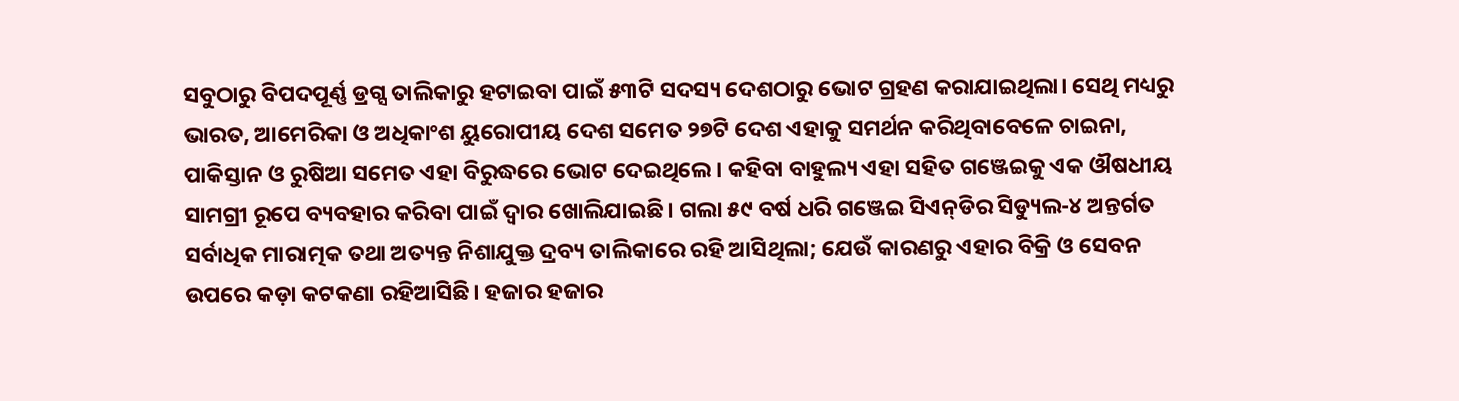ସବୁଠାରୁ ବିପଦପୂର୍ଣ୍ଣ ଡ୍ରଗ୍ସ ତାଲିକାରୁ ହଟାଇବା ପାଇଁ ୫୩ଟି ସଦସ୍ୟ ଦେଶଠାରୁ ଭୋଟ ଗ୍ରହଣ କରାଯାଇଥିଲା। ସେଥି ମଧ୍ୟରୁ ଭାରତ, ଆମେରିକା ଓ ଅଧିକାଂଶ ୟୁରୋପୀୟ ଦେଶ ସମେତ ୨୭ଟି ଦେଶ ଏହାକୁ ସମର୍ଥନ କରିଥିବାବେଳେ ଚାଇନା, ପାକିସ୍ତାନ ଓ ରୁଷିଆ ସମେତ ଏହା ବିରୁଦ୍ଧରେ ଭୋଟ ଦେଇଥିଲେ। କହିବା ବାହୁଲ୍ୟ ଏହା ସହିତ ଗଞ୍ଜେଇକୁ ଏକ ଔଷଧୀୟ ସାମଗ୍ରୀ ରୂପେ ବ୍ୟବହାର କରିବା ପାଇଁ ଦ୍ୱାର ଖୋଲିଯାଇଛି। ଗଲା ୫୯ ବର୍ଷ ଧରି ଗଞ୍ଜେଇ ସିଏନ୍‌ଡିର ସିଡ୍ୟୁଲ-୪ ଅନ୍ତର୍ଗତ ସର୍ବାଧିକ ମାରାତ୍ମକ ତଥା ଅତ୍ୟନ୍ତ ନିଶାଯୁକ୍ତ ଦ୍ରବ୍ୟ ତାଲିକାରେ ରହି ଆସିଥିଲା; ଯେଉଁ କାରଣରୁ ଏହାର ବିକ୍ରି ଓ ସେବନ ଉପରେ କଡ଼ା କଟକଣା ରହିଆସିଛି। ହଜାର ହଜାର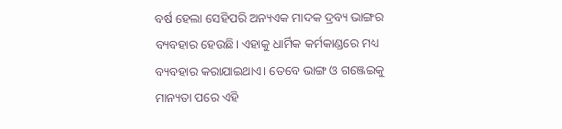ବର୍ଷ ହେଲା ସେହିପରି ଅନ୍ୟଏକ ମାଦକ ଦ୍ରବ୍ୟ ଭାଙ୍ଗର ବ୍ୟବହାର ହେଉଛି। ଏହାକୁ ଧାର୍ମିକ କର୍ମକାଣ୍ଡରେ ମଧ୍ୟ ବ୍ୟବହାର କରାଯାଇଥାଏ। ତେବେ ଭାଙ୍ଗ ଓ ଗଞ୍ଜେଇକୁ ମାନ୍ୟତା ପରେ ଏହି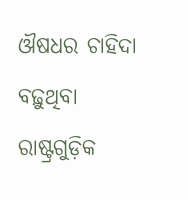ଔଷଧର ଚାହିଦା ବଢ଼ୁଥିବା ରାଷ୍ଟ୍ରଗୁଡ଼ିକ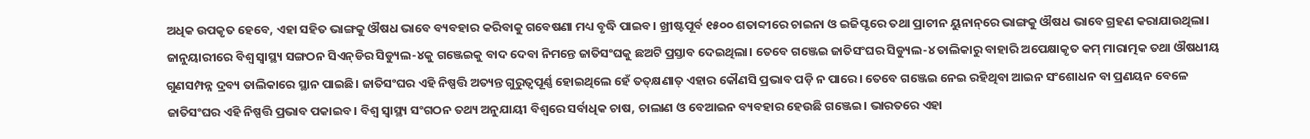ଅଧିକ ଉପକୃତ ହେବେ, ଏହା ସହିତ ଭାଙ୍ଗକୁ ଔଷଧ ଭାବେ ବ୍ୟବହାର କରିବାକୁ ଗବେଷଣା ମଧ୍ୟ ବୃଦ୍ଧି ପାଇବ। ଖ୍ରୀଷ୍ଟପୂର୍ବ ୧୫୦୦ ଶତାବ୍ଦୀରେ ଚାଇନା ଓ ଇଜିପ୍ଟରେ ତଥା ପ୍ରାଚୀନ ୟୁନାନ୍‌ରେ ଭାଙ୍ଗକୁ ଔଷଧ ଭାବେ ଗ୍ରହଣ କରାଯାଉଥିଲା। ଜାନୁୟାରୀରେ ବିଶ୍ୱ ସ୍ବାସ୍ଥ୍ୟ ସଙ୍ଗଠନ ସିଏନ୍‌ଡିର ସିଡ୍ୟୁଲ-୪କୁ ଗଞ୍ଜେଇକୁ ବାଦ ଦେବା ନିମନ୍ତେ ଜାତିସଂଘକୁ ଛଅଟି ପ୍ରସ୍ତାବ ଦେଇଥିଲା। ତେବେ ଗଞ୍ଜେଇ ଜାତିସଂଘର ସିଡ୍ୟୁଲ-୪ ତାଲିକାରୁ ବାହାରି ଅପେକ୍ଷାକୃତ କମ୍‌ ମାରାତ୍ମକ ତଥା ଔଷଧୀୟ ଗୁଣସମ୍ପନ୍ନ ଦ୍ରବ୍ୟ ତାଲିକାରେ ସ୍ଥାନ ପାଇଛି। ଜାତିସଂଘର ଏହି ନିଷ୍ପତ୍ତି ଅତ୍ୟନ୍ତ ଗୁରୁତ୍ୱପୂର୍ଣ୍ଣ ହୋଇଥିଲେ ହେଁ ତତ୍‌କ୍ଷଣାତ୍‌ ଏହାର କୌଣସି ପ୍ରଭାବ ପଡ଼ି ନ ପାରେ। ତେବେ ଗଞ୍ଜେଇ ନେଇ ରହିଥିବା ଆଇନ ସଂଶୋଧନ ବା ପ୍ରଣୟନ ବେଳେ ଜାତିସଂଘର ଏହି ନିଷ୍ପତ୍ତି ପ୍ରଭାବ ପକାଇବ। ବିଶ୍ୱ ସ୍ବାସ୍ଥ୍ୟ ସଂଗଠନ ତଥ୍ୟ ଅନୁଯାୟୀ ବିଶ୍ୱରେ ସର୍ବାଧିକ ଚାଷ, ଚାଲାଣ ଓ ବେଆଇନ ବ୍ୟବହାର ହେଉଛି ଗଞ୍ଜେଇ। ଭାରତରେ ଏହା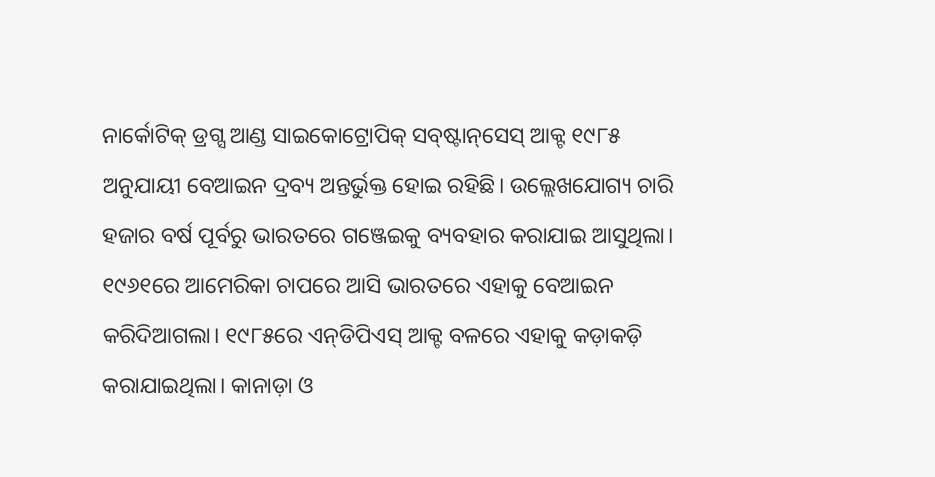ନାର୍କୋଟିକ୍‌ ଡ୍ରଗ୍ସ ଆଣ୍ଡ ସାଇକୋଟ୍ରୋପିକ୍‌ ସବ୍‌ଷ୍ଟାନ୍‌ସେସ୍‌ ଆକ୍ଟ ୧୯୮୫ ଅନୁଯାୟୀ ବେଆଇନ ଦ୍ରବ୍ୟ ଅନ୍ତର୍ଭୁକ୍ତ ହୋଇ ରହିଛି। ଉଲ୍ଲେଖଯୋଗ୍ୟ ଚାରି ହଜାର ବର୍ଷ ପୂର୍ବରୁ ଭାରତରେ ଗଞ୍ଜେଇକୁ ବ୍ୟବହାର କରାଯାଇ ଆସୁଥିଲା। ୧୯୬୧ରେ ଆମେରିକା ଚାପରେ ଆସି ଭାରତରେ ଏହାକୁ ବେଆଇନ କରିଦିଆଗଲା। ୧୯୮୫ରେ ଏନ୍‌ଡିପିଏସ୍‌ ଆକ୍ଟ ବଳରେ ଏହାକୁ କଡ଼ାକଡ଼ି କରାଯାଇଥିଲା। କାନାଡ଼ା ଓ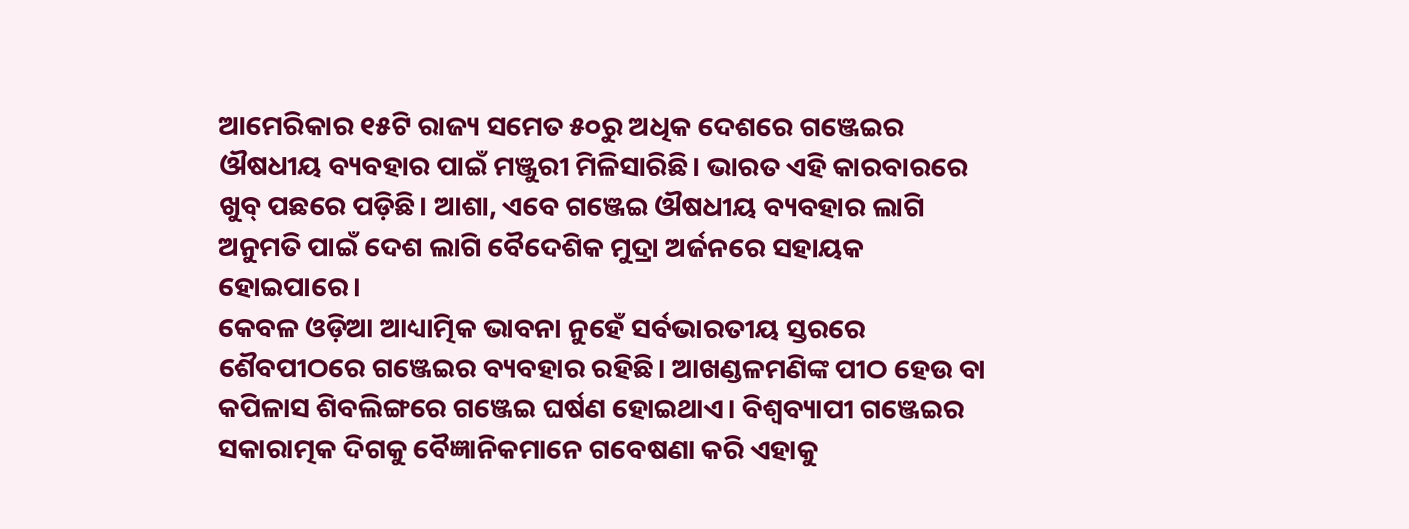ଆମେରିକାର ୧୫ଟି ରାଜ୍ୟ ସମେତ ୫୦ରୁ ଅଧିକ ଦେଶରେ ଗଞ୍ଜେଇର ଔଷଧୀୟ ବ୍ୟବହାର ପାଇଁ ମଞ୍ଜୁରୀ ମିଳିସାରିଛି। ଭାରତ ଏହି କାରବାରରେ ଖୁବ୍‌ ପଛରେ ପଡ଼ିଛି। ଆଶା, ଏବେ ଗଞ୍ଜେଇ ଔଷଧୀୟ ବ୍ୟବହାର ଲାଗି ଅନୁମତି ପାଇଁ ଦେଶ ଲାଗି ବୈଦେଶିକ ମୁଦ୍ରା ଅର୍ଜନରେ ସହାୟକ ହୋଇପାରେ।
କେବଳ ଓଡ଼ିଆ ଆଧ୍ୟାତ୍ମିକ ଭାବନା ନୁହେଁ ସର୍ବଭାରତୀୟ ସ୍ତରରେ ଶୈବପୀଠରେ ଗଞ୍ଜେଇର ବ୍ୟବହାର ରହିଛି। ଆଖଣ୍ଡଳମଣିଙ୍କ ପୀଠ ହେଉ ବା କପିଳାସ ଶିବଲିଙ୍ଗରେ ଗଞ୍ଜେଇ ଘର୍ଷଣ ହୋଇଥାଏ। ବିଶ୍ୱବ୍ୟାପୀ ଗଞ୍ଜେଇର ସକାରାତ୍ମକ ଦିଗକୁ ବୈଜ୍ଞାନିକମାନେ ଗବେଷଣା କରି ଏହାକୁ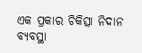ଏକ ପ୍ରକାର ଚିକିତ୍ସା ନିଦାନ ବ୍ୟବସ୍ଥା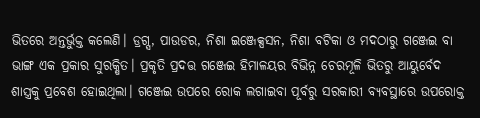ଭିତରେ ଅନ୍ତର୍ଭୁକ୍ତ କଲେଣି। ଡ୍ରଗ୍ସ, ପାଉଡର, ନିଶା ଇଞ୍ଜେକ୍ସସନ, ନିଶା ବଟିକା ଓ ମଦଠାରୁ ଗଞ୍ଜେଇ ବା ଭାଙ୍ଗ ଏକ ପ୍ରକାର ସୁରକ୍ଷିତ। ପ୍ରକୃତି ପ୍ରଦତ୍ତ ଗଞ୍ଜେଇ ହିମାଳୟର ବିଭିନ୍ନ ଚେରମୂଳି ଭିତରୁ ଆୟୁର୍ବେଦ ଶାସ୍ତ୍ରକୁ ପ୍ରବେଶ ହୋଇଥିଲା। ଗଞ୍ଜେଇ ଉପରେ ରୋକ ଲଗାଇବା ପୂର୍ବରୁ ସରକାରୀ ବ୍ୟବସ୍ଥାରେ ଉପରୋକ୍ତ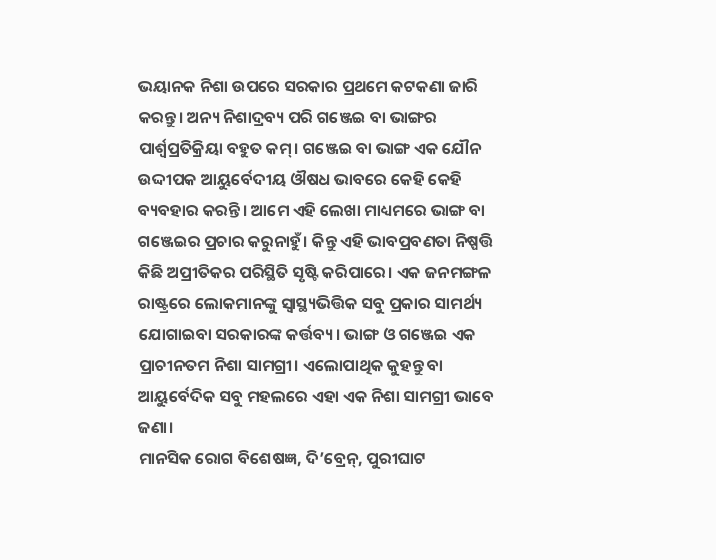ଭୟାନକ ନିଶା ଉପରେ ସରକାର ପ୍ରଥମେ କଟକଣା ଜାରି କରନ୍ତୁ। ଅନ୍ୟ ନିଶାଦ୍ରବ୍ୟ ପରି ଗଞ୍ଜେଇ ବା ଭାଙ୍ଗର ପାର୍ଶ୍ୱପ୍ରତିକ୍ରିୟା ବହୁତ କମ୍‌। ଗଞ୍ଜେଇ ବା ଭାଙ୍ଗ ଏକ ଯୌନ ଉଦ୍ଦୀପକ ଆୟୁର୍ବେଦୀୟ ଔଷଧ ଭାବରେ କେହି କେହି ବ୍ୟବହାର କରନ୍ତି। ଆମେ ଏହି ଲେଖା ମାଧ୍ୟମରେ ଭାଙ୍ଗ ବା ଗଞ୍ଜେଇର ପ୍ରଚାର କରୁନାହୁଁ। କିନ୍ତୁ ଏହି ଭାବପ୍ରବଣତା ନିଷ୍ପତ୍ତି କିଛି ଅପ୍ରୀତିକର ପରିସ୍ଥିତି ସୃଷ୍ଟି କରିପାରେ। ଏକ ଜନମଙ୍ଗଳ ରାଷ୍ଟ୍ରରେ ଲୋକମାନଙ୍କୁ ସ୍ବାସ୍ଥ୍ୟଭିତ୍ତିକ ସବୁ ପ୍ରକାର ସାମର୍ଥ୍ୟ ଯୋଗାଇବା ସରକାରଙ୍କ କର୍ତ୍ତବ୍ୟ। ଭାଙ୍ଗ ଓ ଗଞ୍ଜେଇ ଏକ ପ୍ରାଚୀନତମ ନିଶା ସାମଗ୍ରୀ। ଏଲୋପାଥିକ କୁହନ୍ତୁ ବା ଆୟୁର୍ବେଦିକ ସବୁ ମହଲରେ ଏହା ଏକ ନିଶା ସାମଗ୍ରୀ ଭାବେ ଜଣା।
ମାନସିକ ରୋଗ ବିଶେଷଜ୍ଞ, ଦି’ବ୍ରେନ୍‌, ପୁରୀଘାଟ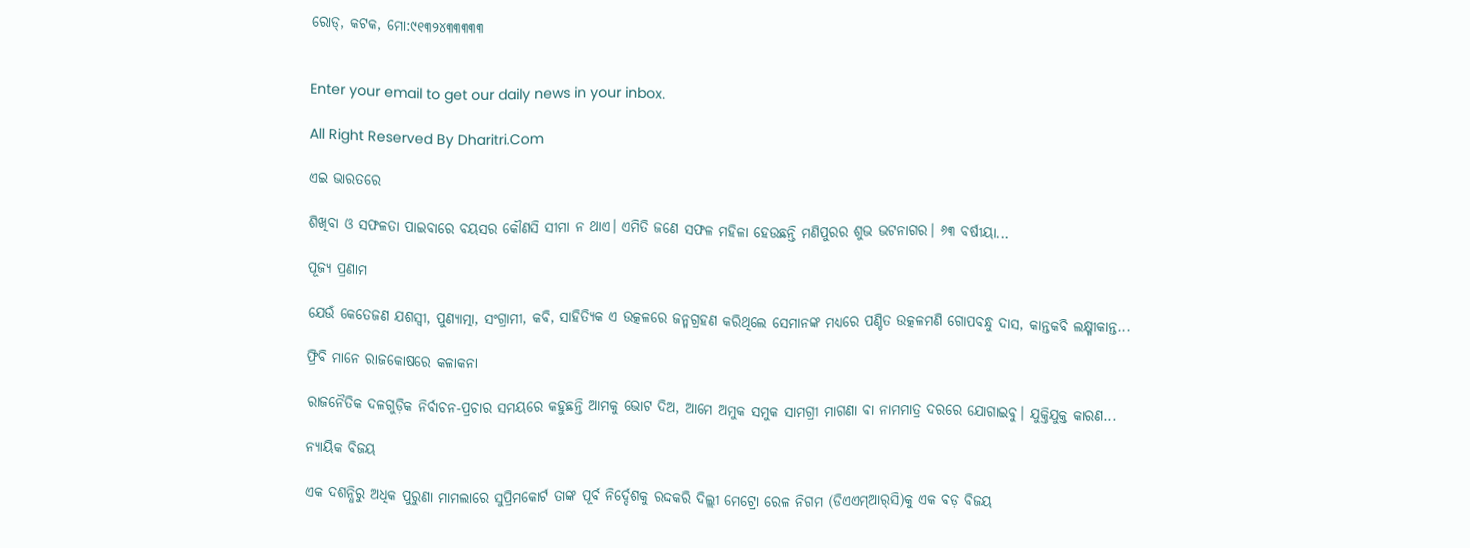ରୋଡ୍‌, କଟକ, ମୋ:୯୧୩୨୪୩୩୩୩୩


Enter your email to get our daily news in your inbox.

All Right Reserved By Dharitri.Com

ଏଇ ଭାରତରେ

ଶିଖିବା ଓ ସଫଳତା ପାଇବାରେ ବୟସର କୌଣସି ସୀମା ନ ଥାଏ। ଏମିତି ଜଣେ ସଫଳ ମହିଳା ହେଉଛନ୍ତି ମଣିପୁରର ଶୁଭ ଭଟନାଗର। ୬୩ ବର୍ଷୀୟା...

ପୂଜ୍ୟ ପ୍ରଣାମ

ଯେଉଁ କେତେଜଣ ଯଶସ୍ବୀ, ପୁଣ୍ୟାତ୍ମା, ସଂଗ୍ରାମୀ, କବି, ସାହିତ୍ୟିକ ଏ ଉତ୍କଳରେ ଜନ୍ମଗ୍ରହଣ କରିଥିଲେ ସେମାନଙ୍କ ମଧ୍ୟରେ ପଣ୍ଡିତ ଉତ୍କଳମଣି ଗୋପବନ୍ଧୁ ଦାସ, କାନ୍ତକବି ଲକ୍ଷ୍ମୀକାନ୍ତ...

ଫ୍ରିବି ମାନେ ରାଜକୋଷରେ କଳାକନା

ରାଜନୈତିକ ଦଳଗୁଡ଼ିକ ନିର୍ବାଚନ-ପ୍ରଚାର ସମୟରେ କହୁଛନ୍ତି ଆମକୁ ଭୋଟ ଦିଅ, ଆମେ ଅମୁକ ସମୁକ ସାମଗ୍ରୀ ମାଗଣା ବା ନାମମାତ୍ର ଦରରେ ଯୋଗାଇବୁ। ଯୁକ୍ତିଯୁକ୍ତ କାରଣ...

ନ୍ୟାୟିକ ବିଜୟ

ଏକ ଦଶନ୍ଧିରୁ ଅଧିକ ପୁରୁଣା ମାମଲାରେ ସୁପ୍ରିମକୋର୍ଟ ତାଙ୍କ ପୂର୍ବ ନିର୍ଦ୍ଦେଶକୁ ରଦ୍ଦକରି ଦିଲ୍ଲୀ ମେଟ୍ରୋ ରେଳ ନିଗମ (ଡିଏଏମ୍‌ଆର୍‌ସି)କୁ ଏକ ବଡ଼ ବିଜୟ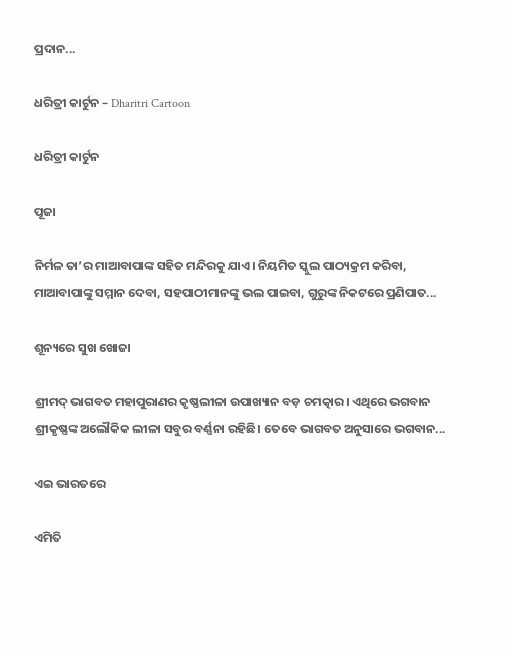ପ୍ରଦାନ...

ଧରିତ୍ରୀ କାର୍ଟୁନ – Dharitri Cartoon

ଧରିତ୍ରୀ କାର୍ଟୁନ

ପୂଜା

ନିର୍ମଳ ତା’ର ମାଆବାପାଙ୍କ ସହିତ ମନ୍ଦିରକୁ ଯାଏ। ନିୟମିତ ସ୍କୁଲ ପାଠ୍ୟକ୍ରମ କରିବା, ମାଆବାପାଙ୍କୁ ସମ୍ମାନ ଦେବା, ସହପାଠୀମାନଙ୍କୁ ଭଲ ପାଇବା, ଗୁରୁଙ୍କ ନିକଟରେ ପ୍ରଣିପାତ...

ଶୂନ୍ୟରେ ସୁଖ ଖୋଜା

ଶ୍ରୀମଦ୍‌ ଭାଗବତ ମହାପୁରାଣର କୃଷ୍ଣଲୀଳା ଉପାଖ୍ୟାନ ବଡ଼ ଚମତ୍କାର। ଏଥିରେ ଭଗବାନ ଶ୍ରୀକୃଷ୍ଣଙ୍କ ଅଲୌକିକ ଲୀଳା ସବୁର ବର୍ଣ୍ଣନା ରହିଛି। ତେବେ ଭାଗବତ ଅନୁସାରେ ଭଗବାନ...

ଏଇ ଭାରତରେ

ଏମିତି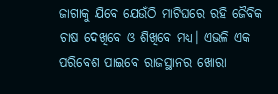ଜାଗାକୁ ଯିବେ ଯେଉଁଠି ମାଟିଘରେ ରହି ଜୈବିକ ଚାଷ ଦେଖିବେ ଓ ଶିଖିବେ ମଧ୍ୟ। ଏଭଳି ଏକ ପରିବେଶ ପାଇବେ ରାଜସ୍ଥାନର ଖୋରା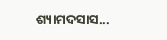ଶ୍ୟାମଦସାସ...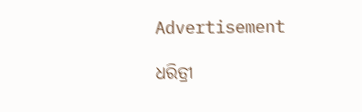Advertisement

ଧରିତ୍ରୀ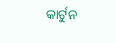କାର୍ଟୁନ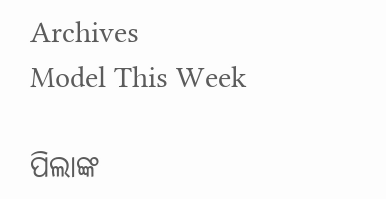Archives
Model This Week

ପିଲାଙ୍କ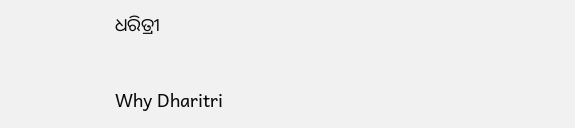ଧରିତ୍ରୀ

Why Dharitri